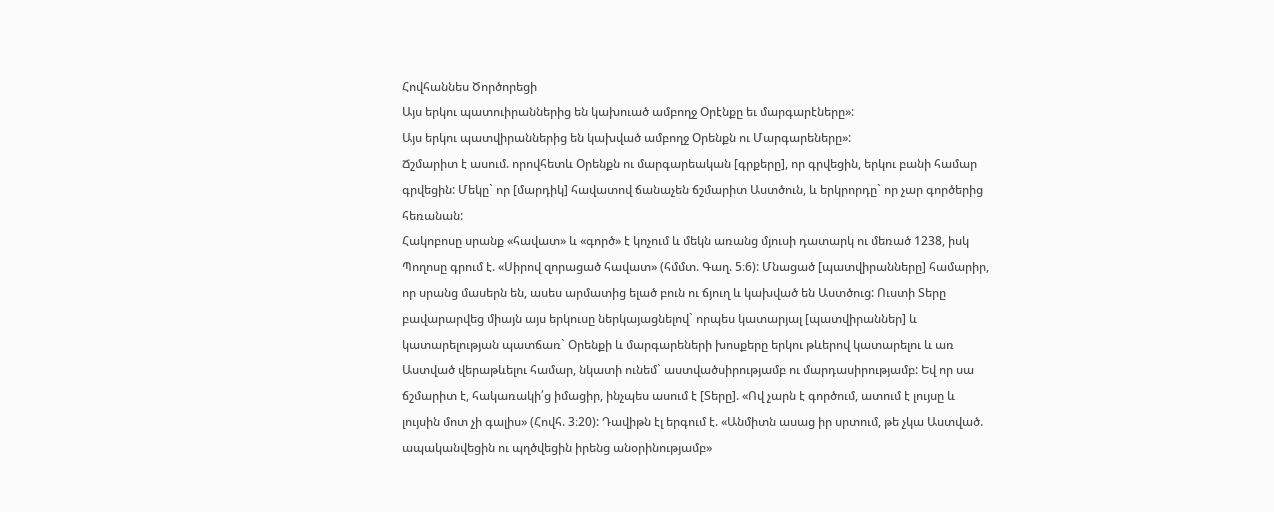Հովհաննես Ծործորեցի
Այս երկու պատուիրաններից են կախուած ամբողջ Օրէնքը եւ մարգարէները»:
Այս երկու պատվիրաններից են կախված ամբողջ Օրենքն ու Մարգարեները»:
Ճշմարիտ է ասում. որովհետև Օրենքն ու մարգարեական [գրքերը], որ գրվեցին, երկու բանի համար գրվեցին: Մեկը` որ [մարդիկ] հավատով ճանաչեն ճշմարիտ Աստծուն, և երկրորդը` որ չար գործերից հեռանան:
Հակոբոսը սրանք «հավատ» և «գործ» է կոչում և մեկն առանց մյուսի դատարկ ու մեռած 1238, իսկ Պողոսը գրում է. «Սիրով զորացած հավատ» (հմմտ. Գաղ. 5։6): Մնացած [պատվիրանները] համարիր, որ սրանց մասերն են, ասես արմատից ելած բուն ու ճյուղ և կախված են Աստծուց: Ուստի Տերը բավարարվեց միայն այս երկուսը ներկայացնելով` որպես կատարյալ [պատվիրաններ] և կատարելության պատճառ` Օրենքի և մարգարեների խոսքերը երկու թևերով կատարելու և առ Աստված վերաթևելու համար, նկատի ունեմ` աստվածսիրությամբ ու մարդասիրությամբ: Եվ որ սա ճշմարիտ է, հակառակի՛ց իմացիր, ինչպես ասում է [Տերը]. «Ով չարն է գործում, ատում է լույսը և լույսին մոտ չի գալիս» (Հովհ. 3։20): Դավիթն էլ երգում է. «Անմիտն ասաց իր սրտում, թե չկա Աստված. ապականվեցին ու պղծվեցին իրենց անօրինությամբ»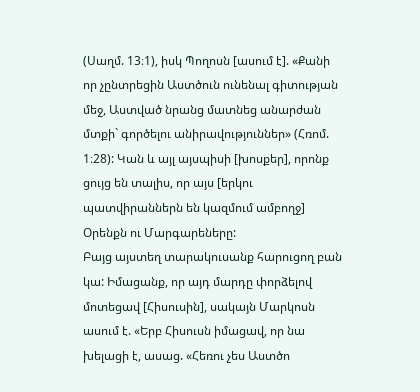(Սաղմ. 13։1), իսկ Պողոսն [ասում է]. «Քանի որ չընտրեցին Աստծուն ունենալ գիտության մեջ, Աստված նրանց մատնեց անարժան մտքի` գործելու անիրավություններ» (Հռոմ. 1։28): Կան և այլ այսպիսի [խոսքեր], որոնք ցույց են տալիս, որ այս [երկու պատվիրաններն են կազմում ամբողջ] Օրենքն ու Մարգարեները:
Բայց այստեղ տարակուսանք հարուցող բան կա: Իմացանք, որ այդ մարդը փորձելով մոտեցավ [Հիսուսին], սակայն Մարկոսն ասում է. «Երբ Հիսուսն իմացավ, որ նա խելացի է, ասաց. «Հեռու չես Աստծո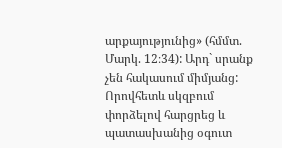արքայությունից» (հմմտ. Մարկ. 12։34): Արդ` սրանք չեն հակասում միմյանց: Որովհետև սկզբում փորձելով հարցրեց և պատասխանից օգուտ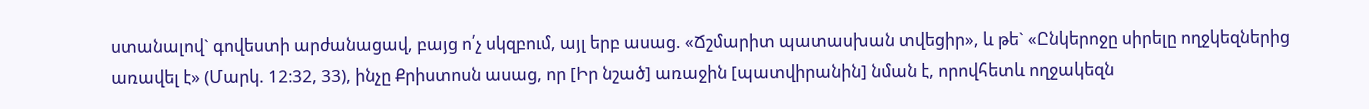ստանալով` գովեստի արժանացավ, բայց ո՛չ սկզբում, այլ երբ ասաց. «Ճշմարիտ պատասխան տվեցիր», և թե` «Ընկերոջը սիրելը ողջկեզներից առավել է» (Մարկ. 12։32, 33), ինչը Քրիստոսն ասաց, որ [Իր նշած] առաջին [պատվիրանին] նման է, որովհետև ողջակեզն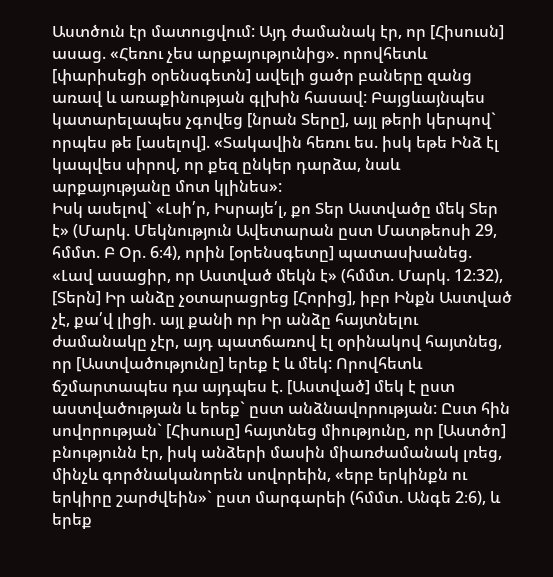Աստծուն էր մատուցվում: Այդ ժամանակ էր, որ [Հիսուսն] ասաց. «Հեռու չես արքայությունից». որովհետև [փարիսեցի օրենսգետն] ավելի ցածր բաները զանց առավ և առաքինության գլխին հասավ: Բայցևայնպես կատարելապես չգովեց [նրան Տերը], այլ թերի կերպով` որպես թե [ասելով]. «Տակավին հեռու ես. իսկ եթե Ինձ էլ կապվես սիրով, որ քեզ ընկեր դարձա, նաև արքայությանը մոտ կլինես»:
Իսկ ասելով` «Լսի՛ր, Իսրայե՛լ, քո Տեր Աստվածը մեկ Տեր է» (Մարկ. Մեկնություն Ավետարան ըստ Մատթեոսի 29, հմմտ. Բ Օր. 6։4), որին [օրենսգետը] պատասխանեց. «Լավ ասացիր, որ Աստված մեկն է» (հմմտ. Մարկ. 12։32), [Տերն] Իր անձը չօտարացրեց [Հորից], իբր Ինքն Աստված չէ, քա՛վ լիցի. այլ քանի որ Իր անձը հայտնելու ժամանակը չէր, այդ պատճառով էլ օրինակով հայտնեց, որ [Աստվածությունը] երեք է և մեկ: Որովհետև ճշմարտապես դա այդպես է. [Աստված] մեկ է ըստ աստվածության և երեք` ըստ անձնավորության: Ըստ հին սովորության` [Հիսուսը] հայտնեց միությունը, որ [Աստծո] բնությունն էր, իսկ անձերի մասին միառժամանակ լռեց, մինչև գործնականորեն սովորեին, «երբ երկինքն ու երկիրը շարժվեին»` ըստ մարգարեի (հմմտ. Անգե 2։6), և երեք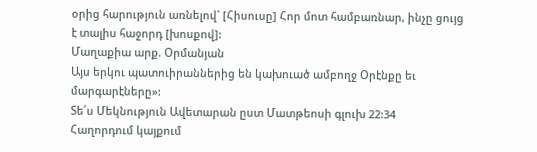օրից հարություն առնելով` [Հիսուսը] Հոր մոտ համբառնար, ինչը ցույց է տալիս հաջորդ [խոսքով]:
Մաղաքիա արք. Օրմանյան
Այս երկու պատուիրաններից են կախուած ամբողջ Օրէնքը եւ մարգարէները»:
Տե՛ս Մեկնություն Ավետարան ըստ Մատթեոսի գլուխ 22:34
Հաղորդում կայքում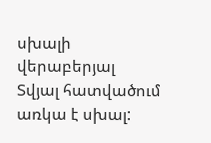սխալի վերաբերյալ
Տվյալ հատվածում առկա է սխալ: